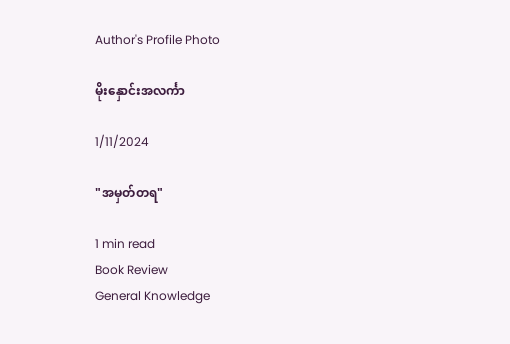Author's Profile Photo

မိုးနှောင်းအလင်္ကာ

1/11/2024

"အမှတ်တရ"

1 min read
Book Review
General Knowledge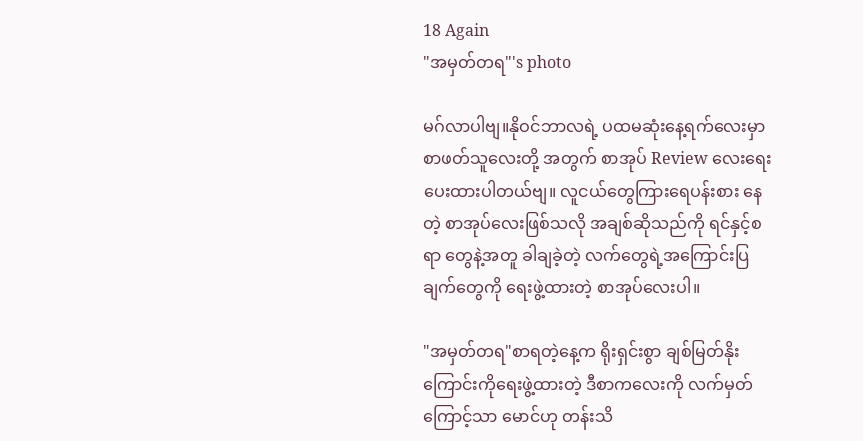18 Again
"အမှတ်တရ"'s photo

မဂ်လာပါဗျ။နိုဝင်ဘာလရဲ့ ပထမဆုံးနေ့ရက်လေးမှာ စာဖတ်သူလေးတို့ အတွက် စာအုပ် Review လေးရေးပေးထားပါတယ်ဗျ။ လူငယ်တွေကြားရေပန်းစား နေတဲ့ စာအုပ်လေးဖြစ်သလို အချစ်ဆိုသည်ကို ရင်နှင့်စရာ တွေနဲ့အတူ ခါချခဲ့တဲ့ လက်တွေရဲ့အကြောင်းပြချက်တွေကို ရေးဖွဲ့ထားတဲ့ စာအုပ်လေးပါ။

"အမှတ်တရ"စာရတဲ့နေ့က ရိုးရှင်းစွာ ချစ်မြတ်နိုးကြောင်းကိုရေးဖွဲ့ထားတဲ့ ဒီစာကလေးကို လက်မှတ်ကြောင့်သာ မောင်ဟု တန်းသိ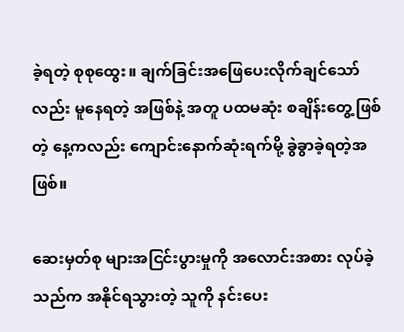ခဲ့ရတဲ့ စုစုထွေး။ ချက်ခြင်းအဖြေပေးလိုက်ချင်သော်လည်း မူနေရတဲ့ အဖြစ်နဲ့ အတူ ပထမဆုံး စချိန်းတွေ့ဖြစ်တဲ့ နေ့ကလည်း ကျောင်းနောက်ဆုံးရက်မို့ ခွဲခွာခဲ့ရတဲ့အဖြစ်။

ဆေးမှတ်စု များအငြင်းပွားမှုကို အလောင်းအစား လုပ်ခဲ့သည်က အနိုင်ရသွားတဲ့ သူကို နင်းပေး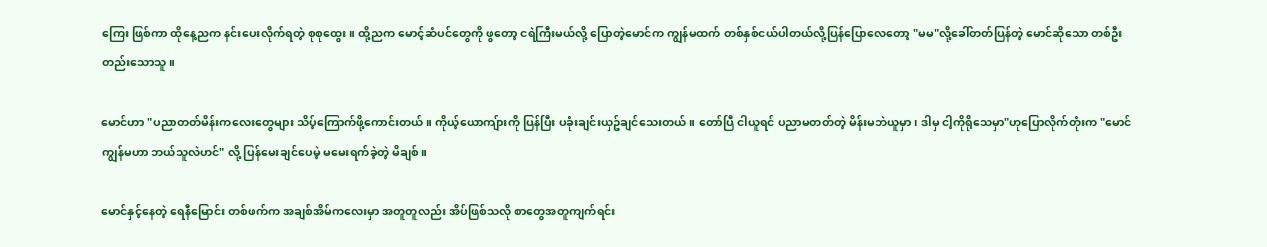ကြေး ဖြစ်ကာ ထိုနေ့ညက နင်းပေးလိုက်ရတဲ့ စုစုထွေး။ ထို့ညက မောင့်ဆံပင်တွေကို ဖွတော့ ငရဲကြီးမယ်လို့ ပြောတဲ့မောင်က ကျွန်မထက် တစ်နှစ်ငယ်ပါတယ်လို့ပြန်ပြောလေတော့ "မမ"လို့ခေါ်တတ်ပြန်တဲ့ မောင်ဆိုသော တစ်ဦးတည်းသောသူ။

မောင်ဟာ "ပညာတတ်မိန်းကလေးတွေများ သိပ့်ကြောက်ဖို့ကောင်းတယ်။ ကိုယ့်ယောကျ်ားကို ပြန်ပြီး ပခုံးချင်းယှဥ်ချင်သေးတယ်။ တော်ပြီ ငါယူရင် ပညာမတတ်တဲ့ မိန်းမဘဲယူမှာ၊ ဒါမှ ငါ့ကိုရိုသေမှာ"ဟုပြောလိုက်တုံးက "မောင်ကျွန်မဟာ ဘယ်သူလဲဟင်" လို့ ပြန်မေးချင်ပေမဲ့ မမေးရက်ခဲ့တဲ့ မိချစ်။

မောင်နှင့်နေတဲ့ ရေနီမြောင်း တစ်ဖက်က အချစ်အိမ်ကလေးမှာ အတူတူလည်း အိပ်ဖြစ်သလို စာတွေအတူကျက်ရင်း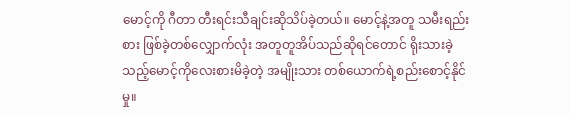မောင့်ကို ဂီတာ တီးရင်းသီချင်းဆိုသိပ်ခဲ့တယ်။ မောင့်နဲ့အတူ သမီးရည်းစား ဖြစ်ခဲ့တစ်လျှောက်လုံး အတူတူအိပ်သည်ဆိုရင်တောင် ရိုးသားခဲ့သည့်မောင့်ကိုလေးစားမိခဲ့တဲ့ အမျိုးသား တစ်ယောက်ရဲ့စည်းစောင့်နိုင်မှု။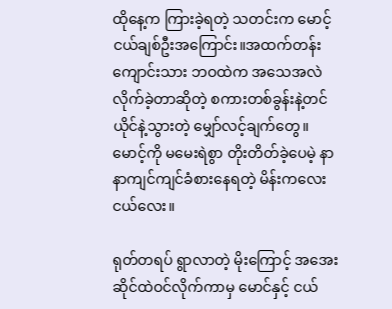ထိုနေ့က ကြားခဲ့ရတဲ့ သတင်းက မောင့်ငယ်ချစ်ဦးအကြောင်း။အထက်တန်းကျောင်းသား ဘဝထဲက အသေအလဲ လိုက်ခဲ့တာဆိုတဲ့ စကားတစ်ခွန်းနဲ့တင် ယိုင်နဲ့သွားတဲ့ မျှော်လင့်ချက်တွေ။ မောင့်ကို မမေးရဲစွာ တိုးတိတ်ခဲ့ပေမဲ့ နာနာကျင်ကျင်ခံစားနေရတဲ့ မိန်းကလေးငယ်လေး။

ရုတ်တရပ် ရွာလာတဲ့ မိုးကြောင့် အအေးဆိုင်ထဲဝင်လိုက်ကာမှ မောင်နှင့် ငယ်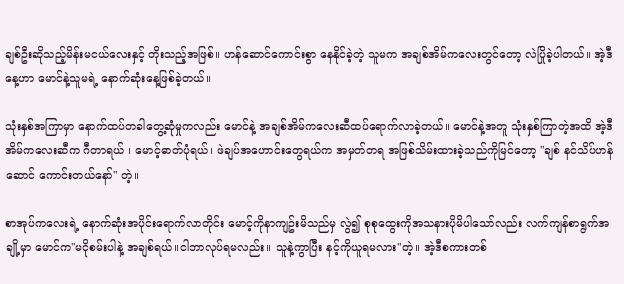ချစ်ဦးဆိုသည့်မိန်းမငယ်လေးနှင့် တိုးသည့်အဖြစ်။ ဟန်ဆောင်ကောင်းစွာ နေနိုင်ခဲ့တဲ့ သူမက အချစ်အိမ်ကလေးတွင်တော့ လဲပြိုခဲ့ပါတယ်။ အဲ့ဒီနေ့ဟာ မောင်နဲ့သူမရဲ့ နောက်ဆုံးနေ့ဖြစ်ခဲ့တယ်။

သုံးနှစ်အကြာမှာ နောက်ထပ်တခါတွေ့ဆုံမှုကလည်း မောင်နဲ့ အချစ်အိမ်ကလေးဆီထပ်ရောက်လာခဲ့တယ်။ မောင်နဲ့အတူ သုံးနှစ်ကြာတဲ့အထိ အဲ့ဒီအိမ်ကလေးဆီက ဂီတာရယ် ၊ မောင့်ဓာတ်ပုံရယ်၊ ဖဲချပ်အဟောင်းတွေရယ်က အမှတ်တရ အဖြစ်သိမ်းထားခဲ့သည်ကိုမြင်တော့ "ချစ် နင်သိပ်ဟန်ဆောင် ကောင်းတယ်နော်" တဲ့။

စာအုပ်ကလေးရဲ့ နောက်ဆုံးအပိုင်းရောက်လာတိုင်း မောင့်ကိုနာကျဥ်းမိသည်မှ လွဲ၍ စုစုထွေးကိုအသနားပိုမိပါသော်လည်း လက်ကျန်စာရွက်အချို့မှာ မောင်က"မငိုစမ်းပါနဲ့ အချစ်ရယ်။ငါဘာလုပ်ရမလည်း။ သူနဲ့ကွာပြီး နင့်ကိုယူရမလား"တဲ့။ အဲ့ဒီစကားတစ်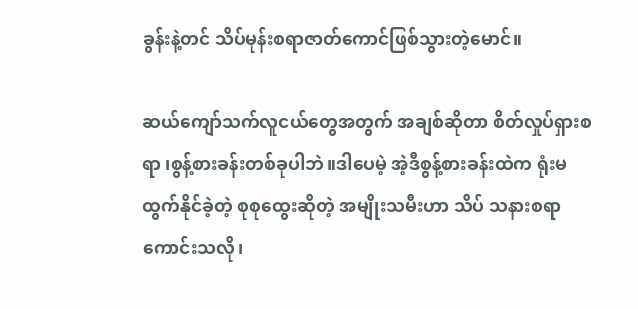ခွန်းနဲ့တင် သိပ်မုန်းစရာဇာတ်ကောင်ဖြစ်သွားတဲ့မောင်။

ဆယ်ကျော်သက်လူငယ်တွေအတွက် အချစ်ဆိုတာ စိတ်လှုပ်ရှားစရာ ၊စွန့်စားခန်းတစ်ခုပါဘဲ။ဒါပေမဲ့ အဲ့ဒီစွန့်စားခန်းထဲက ရုံးမထွက်နိုင်ခဲ့တဲ့ စုစုထွေးဆိုတဲ့ အမျိုးသမီးဟာ သိပ် သနားစရာကောင်းသလို၊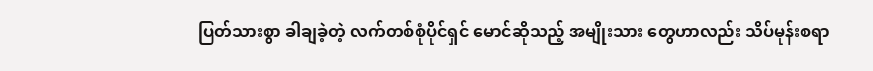ပြတ်သားစွာ ခါချခဲ့တဲ့ လက်တစ်စုံပိုင်ရှင် မောင်ဆိုသည့် အမျိုးသား တွေဟာလည်း သိပ်မုန်းစရာ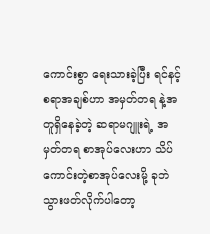ကောင်းစွာ ရေးသားခဲ့ပြီး ရင်နင့်စရာအချစ်ဟာ အမှတ်တရ နဲ့အတူရှိနေခဲ့တဲ့ ဆရာမဂျူးရဲ့ အမှတ်တရ စာအုပ်လေးဟာ သိပ်ကောင်းတဲ့စာအုပ်လေးမို့ ခုဘဲသွားဖတ်လိုက်ပါတော့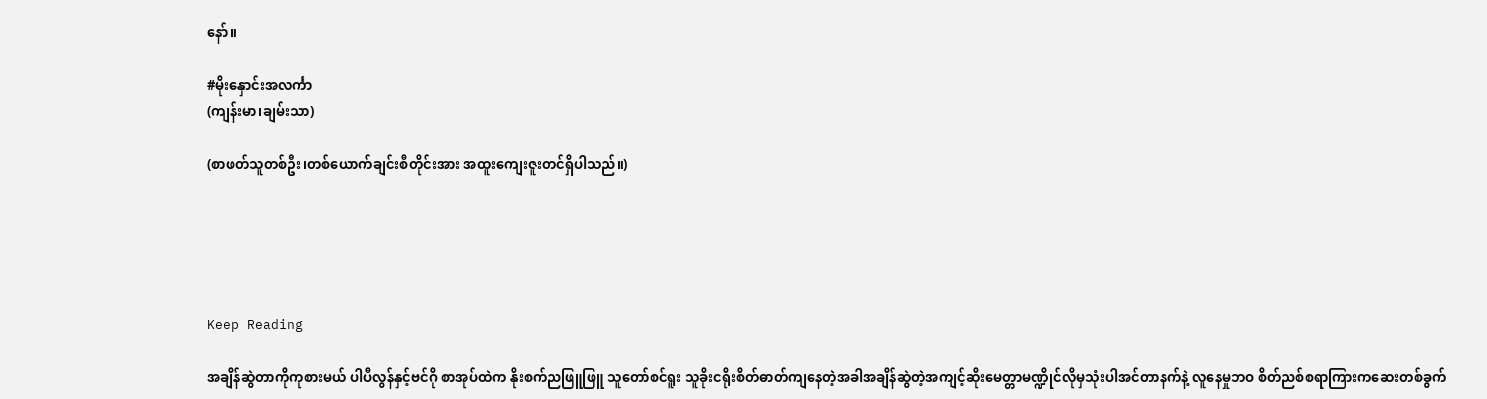နော်။

#မိုးနှောင်းအလင်္ကာ
(ကျန်းမာ၊ချမ်းသာ)

(စာဖတ်သူတစ်ဦး၊တစ်ယောက်ချင်းစီတိုင်းအား အထူးကျေးဇူးတင်ရှိပါသည်။)





Keep Reading

အချိန်ဆွဲတာကိုကုစားမယ် ပါပီလွန်နှင့်ဗင်ဂို စာအုပ်ထဲက နိုးစက်ညဖြူဖြူ သူတော်စင်ရူး သူခိုးငရိုးစိတ်ဓာတ်ကျနေတဲ့အခါအချိန်ဆွဲတဲ့အကျင့်ဆိုးမေတ္တာမဏ္ဍိုင်လိုမှသုံးပါအင်တာနက်နဲ့ လူနေမှုဘဝ စိတ်ညစ်စရာကြားကဆေးတစ်ခွက်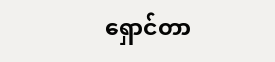ရှောင်တာ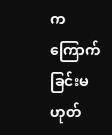က ကြောက်ခြင်းမဟုတ်